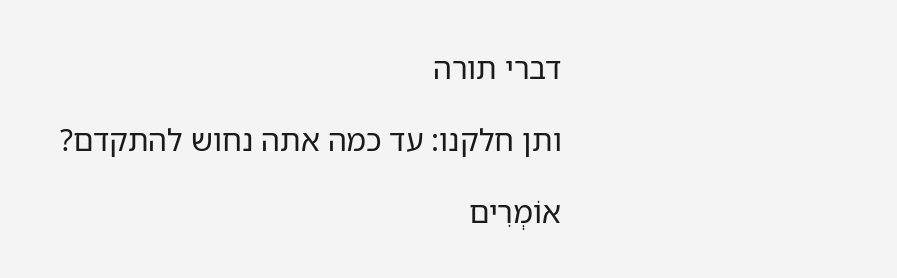דברי תורה

ותן חלקנו: עד כמה אתה נחוש להתקדם?

אוֹמְרִים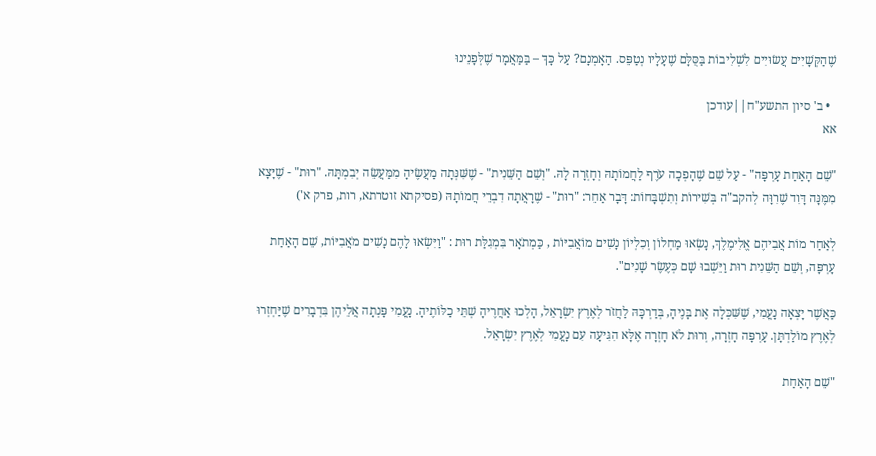שֶׁהַקְּשָׁיִים עֲשׂוּיִים לִשְׁלִיבוֹת בַּסֻּלָּם שֶׁעָלָיו נְטַפֵּס. הַאָמְנָם? עַל כָּךְ – בַּמַּאֲמָר שֶׁלְּפָנֵינוּ

  • ב' סיון התשע"ח||עודכן
אא

"שֵׁם הָאַחַת עָרְפָּה" - עַל שֵׁם שֶׁהָפְכָה עֹרֶף לַחֲמוֹתָהּ וְחָזְרָה לָהּ. "וְשֵׁם הַשֵּׁנִית" - שֶׁשִּׁנְּתָה מַעֲשֶׂיהָ מִמַּעֲשֵׂה יְבִמְתָּהּ. "רוּת" - שֶׁיָּצָא מִמֶּנָּה דָּוִד שֶׁרִוָּה לְהקב"ה בְּשִׁירוֹת וְתִשְׁבָּחוֹת: דָּבָר אַחֵר: "רוּת" - שֶׁרָאֲתָה דִבְרֵי חֲמוֹתָהּ (פסיקתא זוטרתא, רות, פרק א')

לְאַחַר מוֹת אֲבִיהֶם אֱלִימֶלֶךְ, נָשְׂאוּ מַחְלוֹן וְכִלְיוֹן נָשִׁים מוֹאֲבִיּוֹת , כַּמְתֹאָר בִּמְגִלַּת רוּת : "וַיִּשְׂאוּ לָהֶם נָשִׁים מֹאֲבִיּוֹת, שֵׁם הָאַחַת עָרְפָּה, וְשֵׁם הַשֵּׁנִית רוּת וַיֵּשְׁבוּ שָׁם כְּעֶשֶׂר שָׁנִים".

כַּאֲשֶׁר יָצְאָה נָעֳמִי, שֶׁשִּׁכְּלָה אֶת בָּנֶיהָ, בְּדַרְכָּהּ לַחֲזֹר לְאֶרֶץ יִשְׂרָאֵל, הָלְכוּ אַחֲרֶיהָ שְׁתֵּי כַלּוֹתֶיהָ. נָעֳמִי פָּנְתָה אֲלֵיהֶן בִּדְבָרִים שֶׁיַּחְזְרוּ לְאֶרֶץ מוֹלַדְתָּן. עָרְפָּה חָזְרָה, וְרוּת לֹא חָזְרָה אֶלָּא הִגִּיעָה עִם נָעֳמִי לְאֶרֶץ יִשְׂרָאֵל.

"שֵׁם הָאַחַת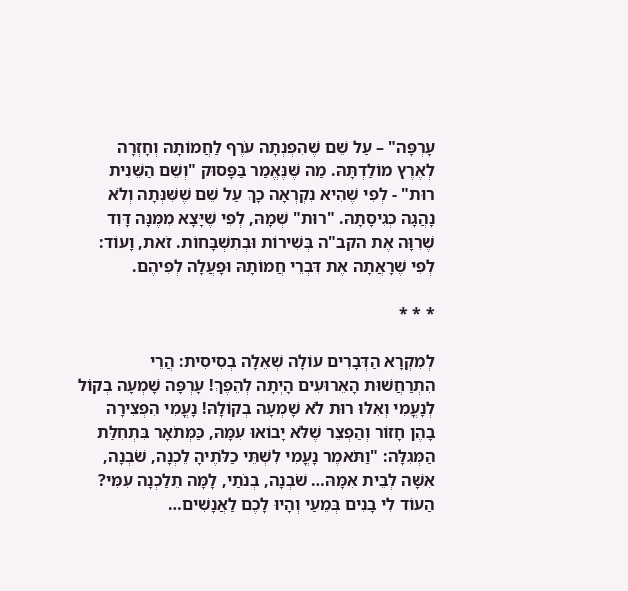עָרְפָּה" – עַל שֵׁם שֶׁהִפְנְתָה עֹרֶף לַחֲמוֹתָהּ וְחָזְרָה לְאֶרֶץ מוֹלַדְתָּהּ. מַה שֶּׁנֶּאֱמַר בַּפָּסוּק "וְשֵׁם הַשֵּׁנִית רוּת" - לְפִי שֶׁהִיא נִקְרְאָה כָךְ עַל שֵׁם שֶׁשִּׁנְּתָה וְלֹא נָהֲגָה כְגִיסָתָהּ. "רוּת" שְׁמָהּ, לְפִי שֶׁיָּצָא מִמֶּנָּה דָּוִד שֶׁרִוָּה אֶת הקב"ה בְּשִׁירוֹת וּבְתִשְׁבָּחוֹת. זֹאת, וָעוֹד: לְפִי שֶׁרָאֲתָה אֶת דִּבְרֵי חֲמוֹתָהּ וּפָעֲלָה לְפִיהֶם.

* * *

לְמִקְרָא הַדְּבָרִים עוֹלָה שְׁאֵלָה בְסִיסִית: הֲרֵי הִתְרַחֲשׁוּת הָאֵרוּעִים הָיְתָה לְהֵפֶךְ! עָרְפָּה שָׁמְעָה בְקוֹל לְנָעֳמִי וְאִלּוּ רוּת לֹא שָׁמְעָה בְקוֹלָהּ! נָעֳמִי הִפְצִירָה בָהֶן חָזוֹר וְהַפְצֵר שֶׁלֹּא יָבוֹאוּ עִמָּהּ, כַּמְּתֹאָר בִּתְחִלַּת הַמְּגִלָּה: "וַתֹּאמֶר נָעֳמִי לִשְׁתֵּי כַלֹּתֶיהָ לֵכְנָה, שֹׁבְנָה, אִשָּׁה לְבֵית אִמָּהּ… שֹׁבְנָה, בְנֹתַי, לָמָּה תֵלַכְנָה עִמִּי? הַעוֹד לִי בָנִים בְּמֵעַי וְהָיוּ לָכֶם לַאֲנָשִׁים…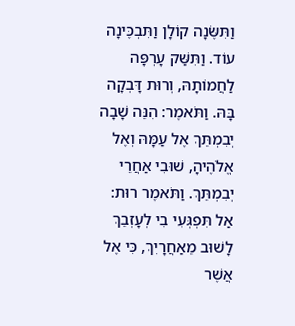וַתִּשֶּׂנָה קוֹלָן וַתִּבְכֶּינָה עוֹד. וַתִּשַּׁק עָרְפָּה לַחֲמוֹתָהּ, וְרוּת דָּבְקָה בָּהּ. וַתֹּאמֶר: הִנֵּה שָׁבָה יְבִמְתֵּךְ אֶל עַמָּהּ וְאֶל אֱלֹהֶיהָ, שׁוּבִי אַחֲרֵי יְבִמְתֵּךְ. וַתֹּאמֶר רוּת: אַל תִּפְגְּעִי בִי לְעָזְבֵךְ לָשׁוּב מֵאַחֲרָיִךְ, כִּי אֶל אֲשֶׁר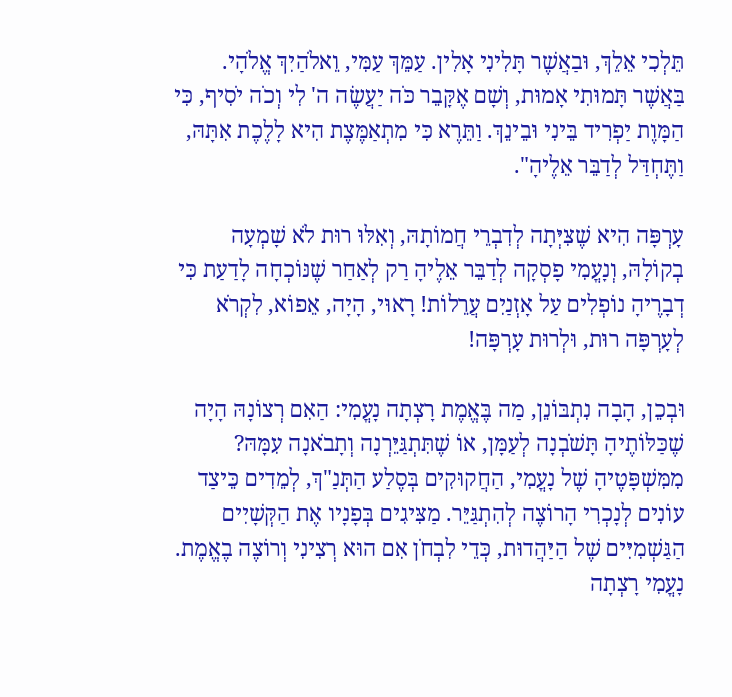תֵּלְכִי אֵלֵךְ, וּבַאֲשֶׁר תָּלִינִי אָלִין. עַמֵּךְ עַמִּי, וֵאלֹהַיִךְ אֱלֹהָי. בַּאֲשֶׁר תָּמוּתִי אָמוּת, וְשָׁם אֶקָּבֵר כֹּה יַעֲשֶׂה ה' לִי וְכֹה יֹסִיף, כִּי הַמָּוֶת יַפְרִיד בֵּינִי וּבֵינֵךְ. וַתֵּרֶא כִּי מִתְאַמֶּצֶת הִיא לָלֶכֶת אִתָּהּ, וַתֶּחְדַּל לְדַבֵּר אֵלֶיהָ".

עָרְפָּה הִיא שֶׁצִּיְּתָה לְדִבְרֵי חֲמוֹתָהּ, וְאִלּוּ רוּת לֹא שָׁמְעָה בְקוֹלָהּ, וְנָעֳמִי פָסְקָה לְדַבֵּר אֵלֶיהָ רַק לְאַחַר שֶׁנּוֹכְחָה לָדַעַת כִּי דְבָרֶיהָ נוֹפְלִים עַל אָזְנַיִם עֲרֵלוֹת! רָאוּי, הָיָה, אֵפוֹא, לִקְרֹא לְעָרְפָּה רוּת, וּלְרוּת עָרְפָּה!

וּבְכֵן, הָבָה נִתְבּוֹנֵן, מַה בֶּאֱמֶת רָצְתָה נָעֳמִי: הַאִם רְצוֹנָהּ הָיָה שֶׁכַּלּוֹתֶיהָ תָּשֹׁבְנָה לְעַמָּן, אוֹ שֶׁתִּתְגַּיֵּרְנָה וְתָבֹאנָה עִמָּהּ? מִמִּשְׁפָּטֶיהָ שֶׁל נָעֳמִי, הַחֲקוּקִים בְּסֶלַע הַתְּנַ"ךְ, לְמֵדִים כֵּיצַד עוֹנִים לְנָכְרִי הָרוֹצֶה לְהִתְגַּיֵּר. מַצִּיגִים בְּפָנָיו אֶת הַקְּשָׁיִים הַגַּשְׁמִיִּים שֶׁל הַיַּהֲדוּת, כְּדֵי לִבְחֹן אִם הוּא רְצִינִי וְרוֹצֶה בֶאֱמֶת. נָעֳמִי רָצְתָה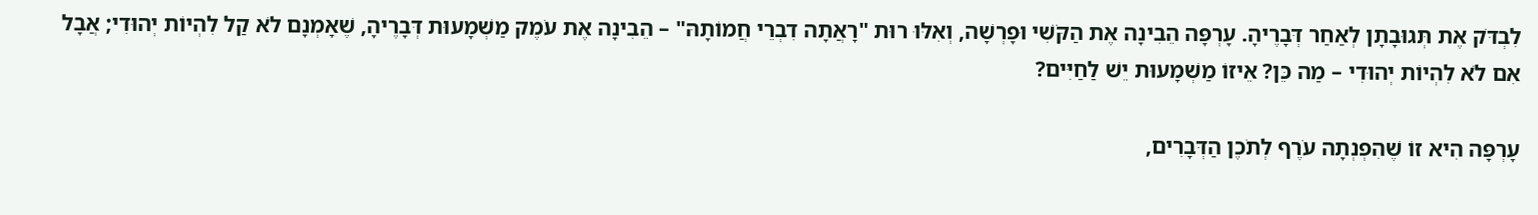לִבְדֹּק אֶת תְּגוּבָתָן לְאַחַר דְּבָרֶיהָ. עָרְפָּה הֵבִינָה אֶת הַקֹּשִׁי וּפָרְשָׁה, וְאִלּוּ רוּת "רָאֲתָה דִבְרֵי חֲמוֹתָהּ" – הֵבִינָה אֶת עֹמֶק מַשְׁמָעוּת דְּבָרֶיהָ, שֶׁאָמְנָם לֹא קַל לִהְיוֹת יְהוּדִי; אֲבָל אִם לֹא לִהְיוֹת יְהוּדִי – מַה כֵּן? אֵיזוֹ מַשְׁמָעוּת יֵשׁ לַחַיִּים?

עָרְפָּה הִיא זוֹ שֶׁהִפְנְתָה עֹרֶף לְתֹכֶן הַדְּבָרִים,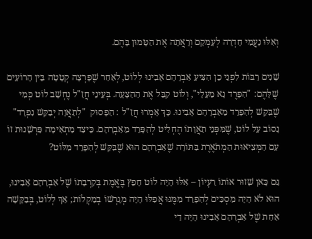וְאִלּוּ נָעֳמִי חָדְרָה לְעָמְקָם וְרָאֲתָה אֶת הַטָּמוּן בָּהֶם.

שָׁנִים רַבּוֹת לִפְנֵי כֵן הִצִּיעַ אַבְרָהָם אָבִינוּ לְלוֹט, לְאַחַר שֶׁפָּרְצָה קְטָטָה בֵּין הָרוֹעִים שֶׁלָּהֶם: "הִפָּרֶד נָא מֵעָלָי", וְלוֹט קִבֵּל אֶת הַהַצָּעָה. בְּעֵינֵי חֲזַ"ל נֶחְשָׁב לוֹט כְּמִי שֶׁבִּקֵּשׁ לְהִפָּרֵד מֵאַבְרָהָם אָבִינוּ. כָּךְ אָמְרוּ חֲזַ"ל : הַפָּסוּק  "לְתַאֲוָה יְבַקֵּשׁ נִפְרָד" נָסוֹב עַל לוֹט, שֶׁמִּפְּנֵי תַאֲוָתוֹ הֶחְלִיט לְהִפָּרֵד מֵאַבְרָהָם. כֵּיצַד מַתְאִימָה פַּרְשָׁנוּת זוֹ עִם הַמְּצִיאוּת הַמְתֹאֶרֶת בַּתּוֹרָה שֶׁאַבְרָהָם הוּא שֶׁבִּקֵּשׁ לְהִפָּרֵד מִלּוֹט?

גַּם כָּאן שָׁזוּר אוֹתוֹ רַעְיוֹן – אִלּוּ הָיָה לוֹט חָפֵץ בֶּאֱמֶת בְּקִרְבָתוֹ שֶׁל אַבְרָהָם אָבִינוּ, הוּא לֹא הָיָה מַסְכִּים לְהִפָּרֵד מִמֶּנּוּ אֲפִלּוּ הָיָה מְגָרְשׁוֹ בְמַקְלוֹת; אַךְ לְלוֹט, בְּבַקָּשָׁה אַחַת שֶׁל אַבְרָהָם אָבִינוּ הָיָה דַי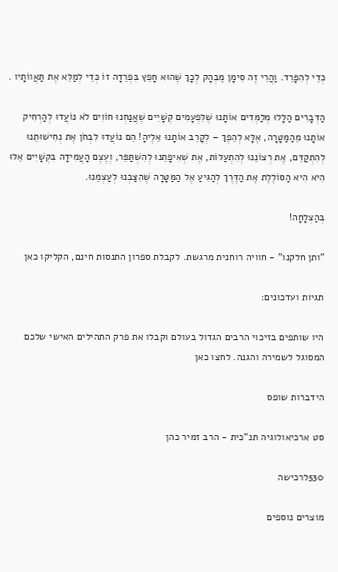כְּדֵי לְהִפָּרֵד. וַהֲרֵי זֶה סִימָן מֻבְהָק לְכָךְ שֶׁהוּא חָפֵץ בִּפְרֵדָה זוֹ כְּדֵי לְמַלֵּא אֶת תַּאֲווֹתָיו .

הַדְּבָרִים הַלָּלוּ מְלַמְּדִים אוֹתָנוּ שֶׁלִּפְעָמִים קְשָׁיִים שֶׁאֲנַחְנוּ חוֹוִים לֹא נוֹעֲדוּ לְהַרְחִיק אוֹתָנוּ מֵהַמַּטָּרָה, אֶלָּא לְהֵפֶךְ – לְקָרֵב אוֹתָנוּ אֵלֶיהָ! הֵם נוֹעֲדוּ לִבְחֹן אֶת נְחִישׁוּתֵנוּ לְהִתְקַדֵּם, אֶת רְצוֹנֵנוּ לְהִתְעַלּוֹת, אֶת שְׁאִיפָתֵנוּ לְהִשְׁתַּפֵּר, וְעֶצֶם הָעֲמִידָה בִּקְשָׁיִים אֵלּוּ הִיא הִיא הַסּוֹלֶלֶת אֶת הַדֶּרֶךְ לְהַגִּיעַ אֶל הַמַּטָּרָה שֶׁהִצַּבְנוּ לְעַצְמֵנוּ.

בְּהַצְלָחָה!

"ותן חלקנו" - חוויה רוחנית מרגשת. לקבלת ספרון התנסות חינם, הקליקו כאן

תגיות ועדכונים:

היו שותפים בזיכוי הרבים הגדול בעולם וקבלו את פרק התהילים האישי שלכם המסוגל לשמירה והגנה. לחצו כאן

הידברות שופס

סט ארכיאולוגיה תנ"כית - הרב זמיר כהן

530לרכישה

מוצרים נוספים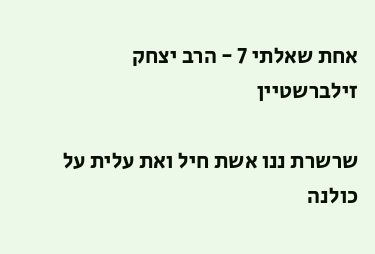אחת שאלתי 7 - הרב יצחק זילברשטיין

שרשרת ננו אשת חיל ואת עלית על כולנה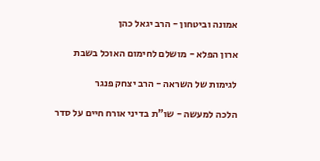אמונה וביטחון - הרב יגאל כהן

ארון הפלא - מושלם לחימום האוכל בשבת

לגימות של השראה - הרב יצחק פנגר

הלכה למעשה - שו"ת בדיני אורח חיים על סדר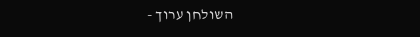השולחן ערוך -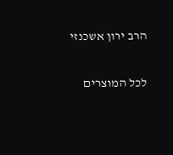הרב ירון אשכנזי

לכל המוצרים